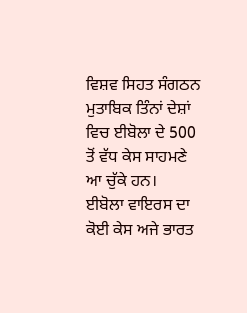ਵਿਸ਼ਵ ਸਿਹਤ ਸੰਗਠਨ ਮੁਤਾਬਿਕ ਤਿੰਨਾਂ ਦੇਸ਼ਾਂ ਵਿਚ ਈਬੋਲਾ ਦੇ 500 ਤੋਂ ਵੱਧ ਕੇਸ ਸਾਹਮਣੇ ਆ ਚੁੱਕੇ ਹਨ।
ਈਬੋਲਾ ਵਾਇਰਸ ਦਾ ਕੋਈ ਕੇਸ ਅਜੇ ਭਾਰਤ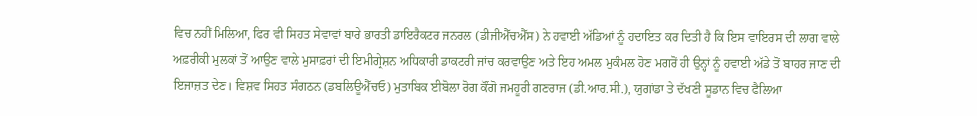ਵਿਚ ਨਹੀਂ ਮਿਲਿਆ, ਫਿਰ ਵੀ ਸਿਹਤ ਸੇਵਾਵਾਂ ਬਾਰੇ ਭਾਰਤੀ ਡਾਇਰੈਕਟਰ ਜਨਰਲ (ਡੀਜੀਐੱਚਐੱਸ) ਨੇ ਹਵਾਈ ਅੱਡਿਆਂ ਨੂੰ ਹਦਾਇਤ ਕਰ ਦਿਤੀ ਹੈ ਕਿ ਇਸ ਵਾਇਰਸ ਦੀ ਲਾਗ ਵਾਲੇ ਅਫ਼ਰੀਕੀ ਮੁਲਕਾਂ ਤੋਂ ਆਉਣ ਵਾਲੇ ਮੁਸਾਫ਼ਰਾਂ ਦੀ ਇਮੀਗ੍ਰੇਸ਼ਨ ਅਧਿਕਾਰੀ ਡਾਕਟਰੀ ਜਾਂਚ ਕਰਵਾਉਣ ਅਤੇ ਇਹ ਅਮਲ ਮੁਕੰਮਲ ਹੋਣ ਮਗਰੋਂ ਹੀ ਉਨ੍ਹਾਂ ਨੂੰ ਹਵਾਈ ਅੱਡੇ ਤੋਂ ਬਾਹਰ ਜਾਣ ਦੀ ਇਜਾਜ਼ਤ ਦੇਣ। ਵਿਸ਼ਵ ਸਿਹਤ ਸੰਗਠਨ (ਡਬਲਿਊਐੱਚਓ) ਮੁਤਾਬਿਕ ਈਬੋਲਾ ਰੋਗ ਕੌਂਗੋ ਜਮਹੂਰੀ ਗਣਰਾਜ (ਡੀ.ਆਰ.ਸੀ.), ਯੁਗਾਂਡਾ ਤੇ ਦੱਖਣੀ ਸੂਡਾਨ ਵਿਚ ਫੈਲਿਆ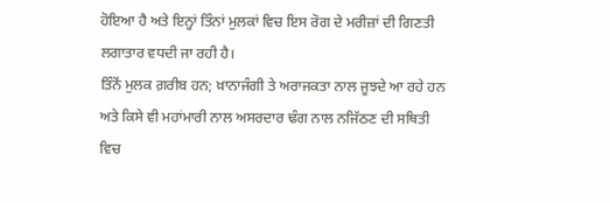ਹੋਇਆ ਹੈ ਅਤੇ ਇਨ੍ਹਾਂ ਤਿੰਨਾਂ ਮੁਲਕਾਂ ਵਿਚ ਇਸ ਰੋਗ ਦੇ ਮਰੀਜ਼ਾਂ ਦੀ ਗਿਣਤੀ ਲਗਾਤਾਰ ਵਧਦੀ ਜਾ ਰਹੀ ਹੈ।
ਤਿੰਨੋਂ ਮੁਲਕ ਗ਼ਰੀਬ ਹਨ; ਖ਼ਾਨਾਜੰਗੀ ਤੇ ਅਰਾਜਕਤਾ ਨਾਲ ਜੂਝਦੇ ਆ ਰਹੇ ਹਨ ਅਤੇ ਕਿਸੇ ਵੀ ਮਹਾਂਮਾਰੀ ਨਾਲ ਅਸਰਦਾਰ ਢੰਗ ਨਾਲ ਨਜਿੱਠਣ ਦੀ ਸਥਿਤੀ ਵਿਚ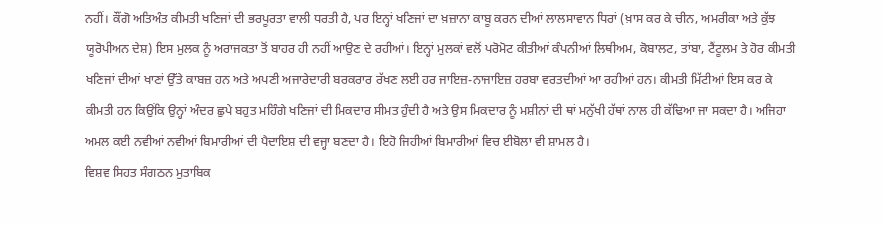ਨਹੀਂ। ਕੌਂਗੋ ਅਤਿਅੰਤ ਕੀਮਤੀ ਖਣਿਜਾਂ ਦੀ ਭਰਪੂਰਤਾ ਵਾਲੀ ਧਰਤੀ ਹੈ, ਪਰ ਇਨ੍ਹਾਂ ਖਣਿਜਾਂ ਦਾ ਖ਼ਜ਼ਾਨਾ ਕਾਬੂ ਕਰਨ ਦੀਆਂ ਲਾਲਸਾਵਾਨ ਧਿਰਾਂ (ਖ਼ਾਸ ਕਰ ਕੇ ਚੀਨ, ਅਮਰੀਕਾ ਅਤੇ ਕੁੱਝ ਯੂਰੋਪੀਅਨ ਦੇਸ਼) ਇਸ ਮੁਲਕ ਨੂੰ ਅਰਾਜਕਤਾ ਤੋਂ ਬਾਹਰ ਹੀ ਨਹੀਂ ਆਉਣ ਦੇ ਰਹੀਆਂ। ਇਨ੍ਹਾਂ ਮੁਲਕਾਂ ਵਲੋਂ ਪਰੋਮੋਟ ਕੀਤੀਆਂ ਕੰਪਨੀਆਂ ਲਿਥੀਅਮ, ਕੋਬਾਲਟ, ਤਾਂਬਾ, ਟੈਂਟੂਲਮ ਤੇ ਹੋਰ ਕੀਮਤੀ ਖਣਿਜਾਂ ਦੀਆਂ ਖਾਣਾਂ ਉੱਤੇ ਕਾਬਜ਼ ਹਨ ਅਤੇ ਅਪਣੀ ਅਜਾਰੇਦਾਰੀ ਬਰਕਰਾਰ ਰੱਖਣ ਲਈ ਹਰ ਜਾਇਜ਼-ਨਾਜਾਇਜ਼ ਹਰਬਾ ਵਰਤਦੀਆਂ ਆ ਰਹੀਆਂ ਹਨ। ਕੀਮਤੀ ਮਿੱਟੀਆਂ ਇਸ ਕਰ ਕੇ ਕੀਮਤੀ ਹਨ ਕਿਉਂਕਿ ਉਨ੍ਹਾਂ ਅੰਦਰ ਛੁਪੇ ਬਹੁਤ ਮਹਿੰਗੇ ਖਣਿਜਾਂ ਦੀ ਮਿਕਦਾਰ ਸੀਮਤ ਹੁੰਦੀ ਹੈ ਅਤੇ ਉਸ ਮਿਕਦਾਰ ਨੂੰ ਮਸ਼ੀਨਾਂ ਦੀ ਥਾਂ ਮਨੁੱਖੀ ਹੱਥਾਂ ਨਾਲ ਹੀ ਕੱਢਿਆ ਜਾ ਸਕਦਾ ਹੈ। ਅਜਿਹਾ ਅਮਲ ਕਈ ਨਵੀਆਂ ਨਵੀਆਂ ਬਿਮਾਰੀਆਂ ਦੀ ਪੈਦਾਇਸ਼ ਦੀ ਵਜ੍ਹਾ ਬਣਦਾ ਹੈ। ਇਹੋ ਜਿਹੀਆਂ ਬਿਮਾਰੀਆਂ ਵਿਚ ਈਬੋਲਾ ਵੀ ਸ਼ਾਮਲ ਹੈ।
ਵਿਸ਼ਵ ਸਿਹਤ ਸੰਗਠਨ ਮੁਤਾਬਿਕ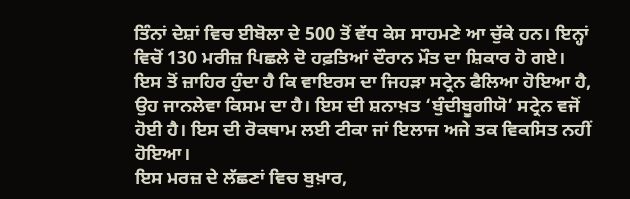ਤਿੰਨਾਂ ਦੇਸ਼ਾਂ ਵਿਚ ਈਬੋਲਾ ਦੇ 500 ਤੋਂ ਵੱਧ ਕੇਸ ਸਾਹਮਣੇ ਆ ਚੁੱਕੇ ਹਨ। ਇਨ੍ਹਾਂ ਵਿਚੋਂ 130 ਮਰੀਜ਼ ਪਿਛਲੇ ਦੋ ਹਫ਼ਤਿਆਂ ਦੌਰਾਨ ਮੌਤ ਦਾ ਸ਼ਿਕਾਰ ਹੋ ਗਏ। ਇਸ ਤੋਂ ਜ਼ਾਹਿਰ ਹੁੰਦਾ ਹੈ ਕਿ ਵਾਇਰਸ ਦਾ ਜਿਹੜਾ ਸਟ੍ਰੇਨ ਫੈਲਿਆ ਹੋਇਆ ਹੈ, ਉਹ ਜਾਨਲੇਵਾ ਕਿਸਮ ਦਾ ਹੈ। ਇਸ ਦੀ ਸ਼ਨਾਖ਼ਤ ‘ਬੁੰਦੀਬੂਗੀਯੋ’ ਸਟ੍ਰੇਨ ਵਜੋਂ ਹੋਈ ਹੈ। ਇਸ ਦੀ ਰੋਕਥਾਮ ਲਈ ਟੀਕਾ ਜਾਂ ਇਲਾਜ ਅਜੇ ਤਕ ਵਿਕਸਿਤ ਨਹੀਂ ਹੋਇਆ।
ਇਸ ਮਰਜ਼ ਦੇ ਲੱਛਣਾਂ ਵਿਚ ਬੁਖ਼ਾਰ,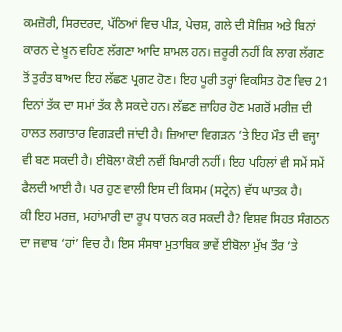ਕਮਜ਼ੋਰੀ, ਸਿਰਦਰਦ, ਪੱਠਿਆਂ ਵਿਚ ਪੀੜ, ਪੇਚਸ਼, ਗਲੇ ਦੀ ਸੋਜ਼ਿਸ਼ ਅਤੇ ਬਿਨਾਂ ਕਾਰਨ ਦੇ ਖ਼ੂਨ ਵਹਿਣ ਲੱਗਣਾ ਆਦਿ ਸ਼ਾਮਲ ਹਨ। ਜ਼ਰੂਰੀ ਨਹੀਂ ਕਿ ਲਾਗ ਲੱਗਣ ਤੋਂ ਤੁਰੰਤ ਬਾਅਦ ਇਹ ਲੱਛਣ ਪ੍ਰਗਟ ਹੋਣ। ਇਹ ਪੂਰੀ ਤਰ੍ਹਾਂ ਵਿਕਸਿਤ ਹੋਣ ਵਿਚ 21 ਦਿਨਾਂ ਤੱਕ ਦਾ ਸਮਾਂ ਤੱਕ ਲੈ ਸਕਦੇ ਹਨ। ਲੱਛਣ ਜ਼ਾਹਿਰ ਹੋਣ ਮਗਰੋਂ ਮਰੀਜ਼ ਦੀ ਹਾਲਤ ਲਗਾਤਾਰ ਵਿਗੜਦੀ ਜਾਂਦੀ ਹੈ। ਜ਼ਿਆਦਾ ਵਿਗੜਨ ’ਤੇ ਇਹ ਮੌਤ ਦੀ ਵਜ੍ਹਾ ਵੀ ਬਣ ਸਕਦੀ ਹੈ। ਈਬੋਲਾ ਕੋਈ ਨਵੀਂ ਬਿਮਾਰੀ ਨਹੀਂ। ਇਹ ਪਹਿਲਾਂ ਵੀ ਸਮੇਂ ਸਮੇਂ ਫੈਲਦੀ ਆਈ ਹੈ। ਪਰ ਹੁਣ ਵਾਲੀ ਇਸ ਦੀ ਕਿਸਮ (ਸਟ੍ਰੇਨ) ਵੱਧ ਘਾਤਕ ਹੈ।
ਕੀ ਇਹ ਮਰਜ਼, ਮਹਾਂਮਾਰੀ ਦਾ ਰੂਪ ਧਾਰਨ ਕਰ ਸਕਦੀ ਹੈ? ਵਿਸ਼ਵ ਸਿਹਤ ਸੰਗਠਨ ਦਾ ਜਵਾਬ ‘ਹਾਂ’ ਵਿਚ ਹੈ। ਇਸ ਸੰਸਥਾ ਮੁਤਾਬਿਕ ਭਾਵੇਂ ਈਬੋਲਾ ਮੁੱਖ ਤੌਰ ’ਤੇ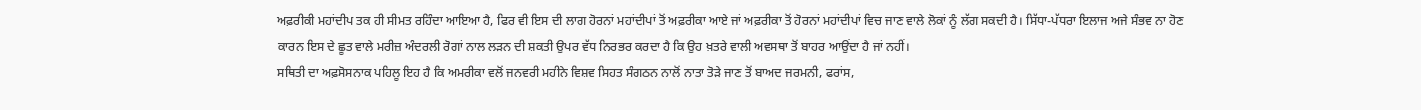ਅਫ਼ਰੀਕੀ ਮਹਾਂਦੀਪ ਤਕ ਹੀ ਸੀਮਤ ਰਹਿੰਦਾ ਆਇਆ ਹੈ, ਫਿਰ ਵੀ ਇਸ ਦੀ ਲਾਗ ਹੋਰਨਾਂ ਮਹਾਂਦੀਪਾਂ ਤੋਂ ਅਫ਼ਰੀਕਾ ਆਏ ਜਾਂ ਅਫ਼ਰੀਕਾ ਤੋਂ ਹੋਰਨਾਂ ਮਹਾਂਦੀਪਾਂ ਵਿਚ ਜਾਣ ਵਾਲੇ ਲੋਕਾਂ ਨੂੰ ਲੱਗ ਸਕਦੀ ਹੈ। ਸਿੱਧਾ-ਪੱਧਰਾ ਇਲਾਜ ਅਜੇ ਸੰਭਵ ਨਾ ਹੋਣ ਕਾਰਨ ਇਸ ਦੇ ਛੂਤ ਵਾਲੇ ਮਰੀਜ਼ ਅੰਦਰਲੀ ਰੋਗਾਂ ਨਾਲ ਲੜਨ ਦੀ ਸ਼ਕਤੀ ਉਪਰ ਵੱਧ ਨਿਰਭਰ ਕਰਦਾ ਹੈ ਕਿ ਉਹ ਖ਼ਤਰੇ ਵਾਲੀ ਅਵਸਥਾ ਤੋਂ ਬਾਹਰ ਆਉਂਦਾ ਹੈ ਜਾਂ ਨਹੀਂ।
ਸਥਿਤੀ ਦਾ ਅਫ਼ਸੋਸਨਾਕ ਪਹਿਲੂ ਇਹ ਹੈ ਕਿ ਅਮਰੀਕਾ ਵਲੋਂ ਜਨਵਰੀ ਮਹੀਨੇ ਵਿਸ਼ਵ ਸਿਹਤ ਸੰਗਠਨ ਨਾਲੋਂ ਨਾਤਾ ਤੋੜੇ ਜਾਣ ਤੋਂ ਬਾਅਦ ਜਰਮਨੀ, ਫਰਾਂਸ,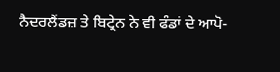ਨੈਦਰਲੈਂਡਜ਼ ਤੇ ਬਿਟ੍ਰੇਨ ਨੇ ਵੀ ਫੰਡਾਂ ਦੇ ਆਪੋ-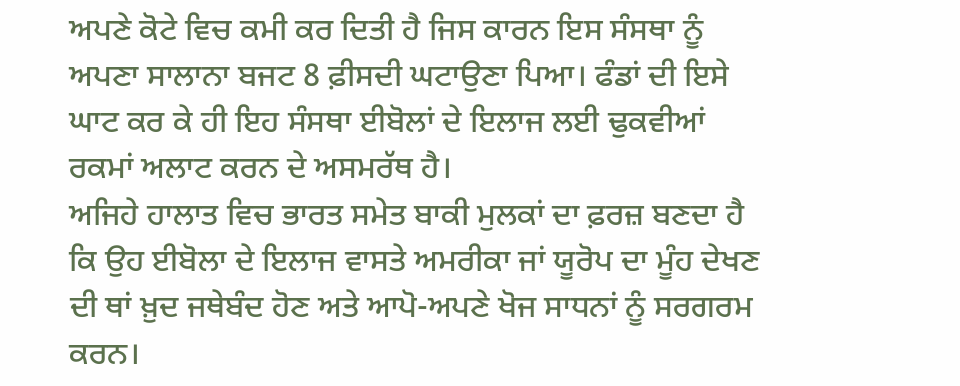ਅਪਣੇ ਕੋਟੇ ਵਿਚ ਕਮੀ ਕਰ ਦਿਤੀ ਹੈ ਜਿਸ ਕਾਰਨ ਇਸ ਸੰਸਥਾ ਨੂੰ ਅਪਣਾ ਸਾਲਾਨਾ ਬਜਟ 8 ਫ਼ੀਸਦੀ ਘਟਾਉਣਾ ਪਿਆ। ਫੰਡਾਂ ਦੀ ਇਸੇ ਘਾਟ ਕਰ ਕੇ ਹੀ ਇਹ ਸੰਸਥਾ ਈਬੋਲਾਂ ਦੇ ਇਲਾਜ ਲਈ ਢੁਕਵੀਆਂ ਰਕਮਾਂ ਅਲਾਟ ਕਰਨ ਦੇ ਅਸਮਰੱਥ ਹੈ।
ਅਜਿਹੇ ਹਾਲਾਤ ਵਿਚ ਭਾਰਤ ਸਮੇਤ ਬਾਕੀ ਮੁਲਕਾਂ ਦਾ ਫ਼ਰਜ਼ ਬਣਦਾ ਹੈ ਕਿ ਉਹ ਈਬੋਲਾ ਦੇ ਇਲਾਜ ਵਾਸਤੇ ਅਮਰੀਕਾ ਜਾਂ ਯੂਰੋਪ ਦਾ ਮੂੰਹ ਦੇਖਣ ਦੀ ਥਾਂ ਖ਼ੁਦ ਜਥੇਬੰਦ ਹੋਣ ਅਤੇ ਆਪੋ-ਅਪਣੇ ਖੋਜ ਸਾਧਨਾਂ ਨੂੰ ਸਰਗਰਮ ਕਰਨ।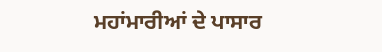ਮਹਾਂਮਾਰੀਆਂ ਦੇ ਪਾਸਾਰ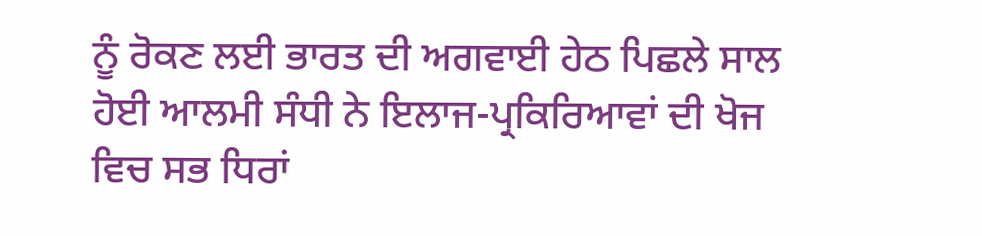ਨੂੰ ਰੋਕਣ ਲਈ ਭਾਰਤ ਦੀ ਅਗਵਾਈ ਹੇਠ ਪਿਛਲੇ ਸਾਲ ਹੋਈ ਆਲਮੀ ਸੰਧੀ ਨੇ ਇਲਾਜ-ਪ੍ਰਕਿਰਿਆਵਾਂ ਦੀ ਖੋਜ ਵਿਚ ਸਭ ਧਿਰਾਂ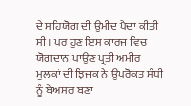ਦੇ ਸਹਿਯੋਗ ਦੀ ਉਮੀਦ ਪੈਦਾ ਕੀਤੀ ਸੀ। ਪਰ ਹੁਣ ਇਸ ਕਾਰਜ ਵਿਚ ਯੋਗਦਾਨ ਪਾਉਣ ਪ੍ਰਤੀ ਅਮੀਰ ਮੁਲਕਾਂ ਦੀ ਝਿਜਕ ਨੇ ਉਪਰੋਕਤ ਸੰਧੀ ਨੂੰ ਬੇਅਸਰ ਬਣਾ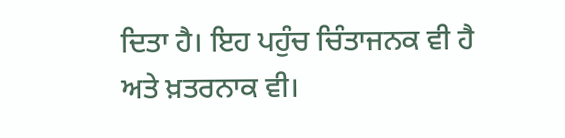ਦਿਤਾ ਹੈ। ਇਹ ਪਹੁੰਚ ਚਿੰਤਾਜਨਕ ਵੀ ਹੈ ਅਤੇ ਖ਼ਤਰਨਾਕ ਵੀ।